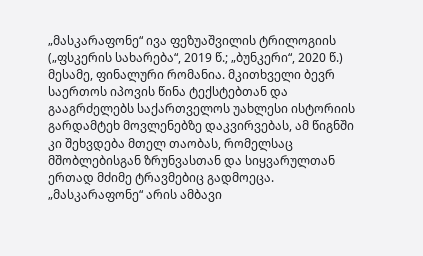„მასკარაფონე“ ივა ფეზუაშვილის ტრილოგიის („ფსკერის სახარება“, 2019 წ.; „ბუნკერი“, 2020 წ.) მესამე, ფინალური რომანია. მკითხველი ბევრ საერთოს იპოვის წინა ტექსტებთან და გააგრძელებს საქართველოს უახლესი ისტორიის გარდამტეხ მოვლენებზე დაკვირვებას, ამ წიგნში კი შეხვდება მთელ თაობას, რომელსაც მშობლებისგან ზრუნვასთან და სიყვარულთან ერთად მძიმე ტრავმებიც გადმოეცა.
„მასკარაფონე“ არის ამბავი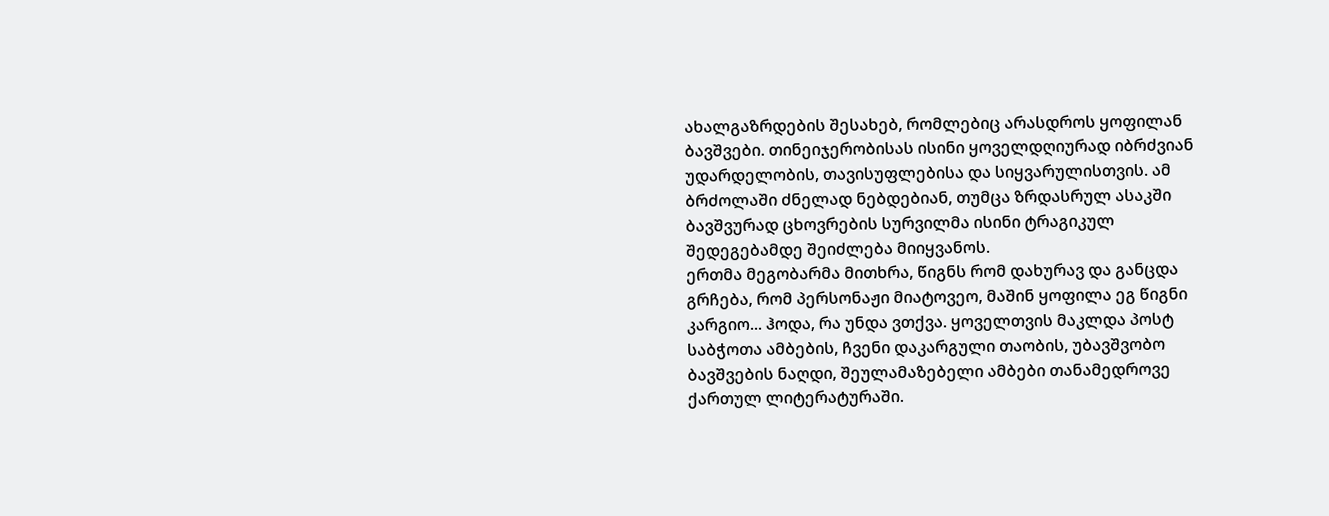ახალგაზრდების შესახებ, რომლებიც არასდროს ყოფილან ბავშვები. თინეიჯერობისას ისინი ყოველდღიურად იბრძვიან უდარდელობის, თავისუფლებისა და სიყვარულისთვის. ამ ბრძოლაში ძნელად ნებდებიან, თუმცა ზრდასრულ ასაკში ბავშვურად ცხოვრების სურვილმა ისინი ტრაგიკულ შედეგებამდე შეიძლება მიიყვანოს.
ერთმა მეგობარმა მითხრა, წიგნს რომ დახურავ და განცდა გრჩება, რომ პერსონაჟი მიატოვეო, მაშინ ყოფილა ეგ წიგნი კარგიო... ჰოდა, რა უნდა ვთქვა. ყოველთვის მაკლდა პოსტ საბჭოთა ამბების, ჩვენი დაკარგული თაობის, უბავშვობო ბავშვების ნაღდი, შეულამაზებელი ამბები თანამედროვე ქართულ ლიტერატურაში.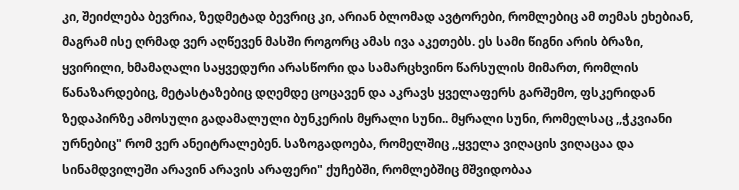კი, შეიძლება ბევრია, ზედმეტად ბევრიც კი, არიან ბლომად ავტორები, რომლებიც ამ თემას ეხებიან, მაგრამ ისე ღრმად ვერ აღწევენ მასში როგორც ამას ივა აკეთებს. ეს სამი წიგნი არის ბრაზი, ყვირილი, ხმამაღალი საყვედური არასწორი და სამარცხვინო წარსულის მიმართ, რომლის წანაზარდებიც, მეტასტაზებიც დღემდე ცოცავენ და აკრავს ყველაფერს გარშემო, ფსკერიდან ზედაპირზე ამოსული გადამალული ბუნკერის მყრალი სუნი.. მყრალი სუნი, რომელსაც ,,ჭკვიანი ურნებიც" რომ ვერ ანეიტრალებენ. საზოგადოება, რომელშიც ,,ყველა ვიღაცის ვიღაცაა და სინამდვილეში არავინ არავის არაფერი" ქუჩებში, რომლებშიც მშვიდობაა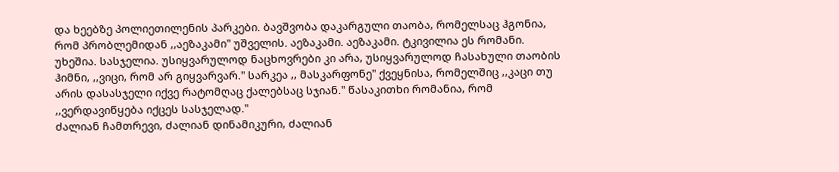და ხეებზე პოლიეთილენის პარკები. ბავშვობა დაკარგული თაობა, რომელსაც ჰგონია, რომ პრობლემიდან ,,აეზაკამი" უშველის. აეზაკამი. აეზაკამი. ტკივილია ეს რომანი. უხეშია. სასჯელია. უსიყვარულოდ ნაცხოვრები კი არა, უსიყვარულოდ ჩასახული თაობის ჰიმნი, ,,ვიცი, რომ არ გიყვარვარ." სარკეა ,, მასკარფონე" ქვეყნისა, რომელშიც ,,კაცი თუ არის დასასჯელი იქვე რატომღაც ქალებსაც სჯიან." წასაკითხი რომანია, რომ ,,ვერდავიწყება იქცეს სასჯელად."
ძალიან ჩამთრევი, ძალიან დინამიკური, ძალიან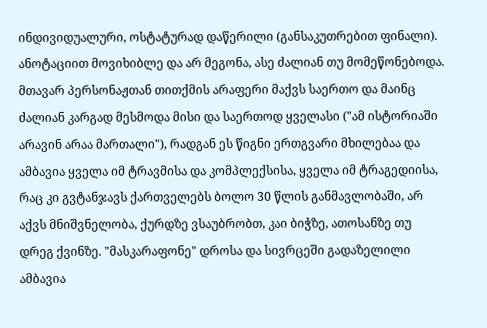ინდივიდუალური, ოსტატურად დაწერილი (განსაკუთრებით ფინალი). ანოტაციით მოვიხიბლე და არ მეგონა, ასე ძალიან თუ მომეწონებოდა. მთავარ პერსონაჟთან თითქმის არაფერი მაქვს საერთო და მაინც ძალიან კარგად მესმოდა მისი და საერთოდ ყველასი ("ამ ისტორიაში არავინ არაა მართალი"), რადგან ეს წიგნი ერთგვარი მხილებაა და ამბავია ყველა იმ ტრავმისა და კომპლექსისა, ყველა იმ ტრაგედიისა, რაც კი გვტანჯავს ქართველებს ბოლო 30 წლის განმავლობაში, არ აქვს მნიშვნელობა, ქურდზე ვსაუბრობთ, კაი ბიჭზე, ათოსანზე თუ დრეგ ქვინზე. "მასკარაფონე" დროსა და სივრცეში გადაზელილი ამბავია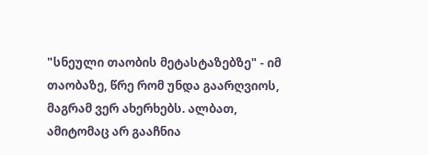"სნეული თაობის მეტასტაზებზე" - იმ თაობაზე, წრე რომ უნდა გაარღვიოს, მაგრამ ვერ ახერხებს. ალბათ, ამიტომაც არ გააჩნია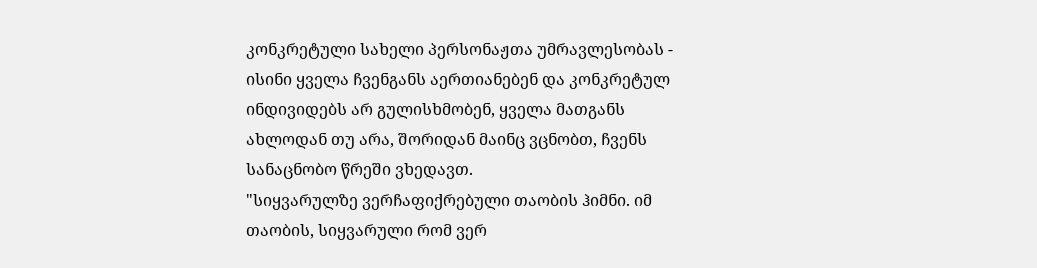კონკრეტული სახელი პერსონაჟთა უმრავლესობას - ისინი ყველა ჩვენგანს აერთიანებენ და კონკრეტულ ინდივიდებს არ გულისხმობენ, ყველა მათგანს ახლოდან თუ არა, შორიდან მაინც ვცნობთ, ჩვენს სანაცნობო წრეში ვხედავთ.
"სიყვარულზე ვერჩაფიქრებული თაობის ჰიმნი. იმ თაობის, სიყვარული რომ ვერ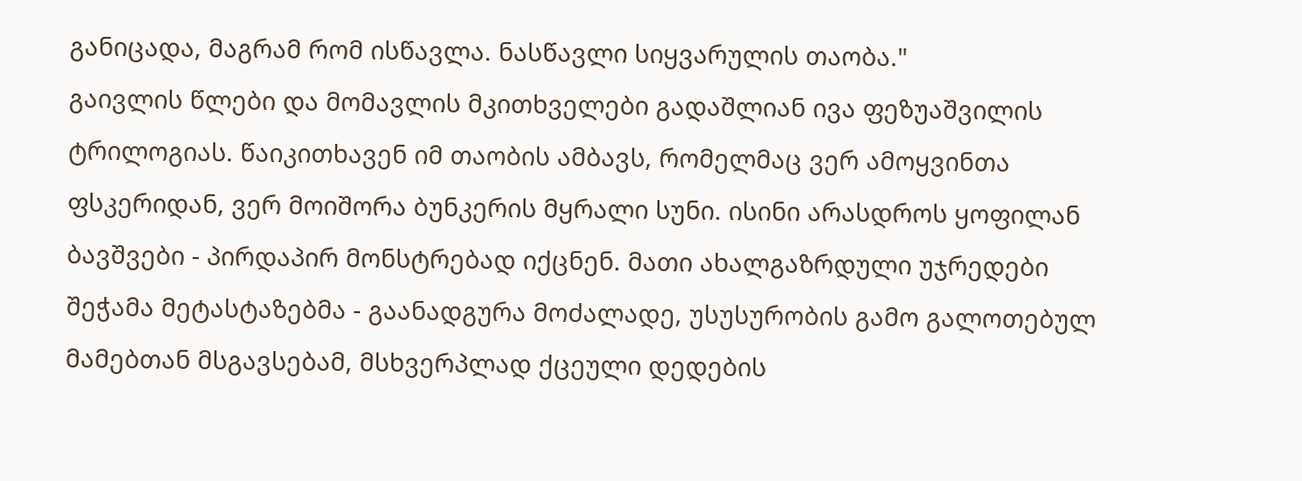განიცადა, მაგრამ რომ ისწავლა. ნასწავლი სიყვარულის თაობა."
გაივლის წლები და მომავლის მკითხველები გადაშლიან ივა ფეზუაშვილის ტრილოგიას. წაიკითხავენ იმ თაობის ამბავს, რომელმაც ვერ ამოყვინთა ფსკერიდან, ვერ მოიშორა ბუნკერის მყრალი სუნი. ისინი არასდროს ყოფილან ბავშვები - პირდაპირ მონსტრებად იქცნენ. მათი ახალგაზრდული უჯრედები შეჭამა მეტასტაზებმა - გაანადგურა მოძალადე, უსუსურობის გამო გალოთებულ მამებთან მსგავსებამ, მსხვერპლად ქცეული დედების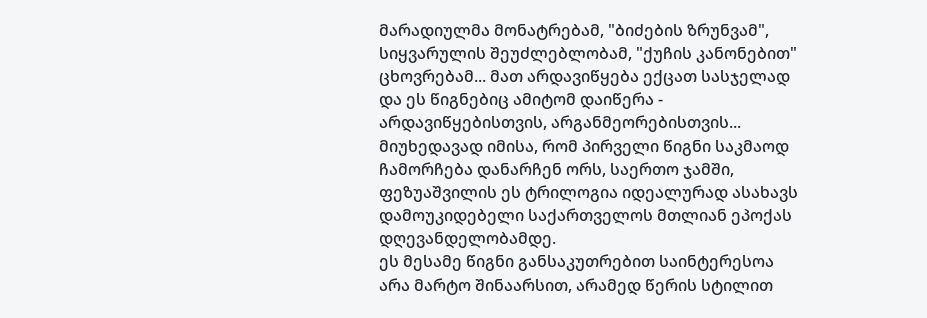მარადიულმა მონატრებამ, "ბიძების ზრუნვამ", სიყვარულის შეუძლებლობამ, "ქუჩის კანონებით" ცხოვრებამ... მათ არდავიწყება ექცათ სასჯელად და ეს წიგნებიც ამიტომ დაიწერა - არდავიწყებისთვის, არგანმეორებისთვის...
მიუხედავად იმისა, რომ პირველი წიგნი საკმაოდ ჩამორჩება დანარჩენ ორს, საერთო ჯამში, ფეზუაშვილის ეს ტრილოგია იდეალურად ასახავს დამოუკიდებელი საქართველოს მთლიან ეპოქას დღევანდელობამდე.
ეს მესამე წიგნი განსაკუთრებით საინტერესოა არა მარტო შინაარსით, არამედ წერის სტილით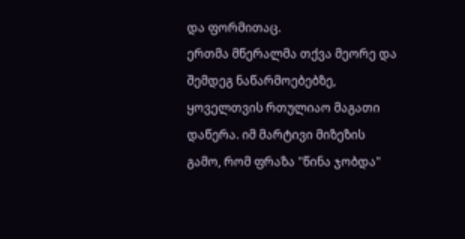და ფორმითაც.
ერთმა მწერალმა თქვა მეორე და შემდეგ ნაწარმოებებზე, ყოველთვის რთულიაო მაგათი დაწერა. იმ მარტივი მიზეზის გამო, რომ ფრაზა "წინა ჯობდა"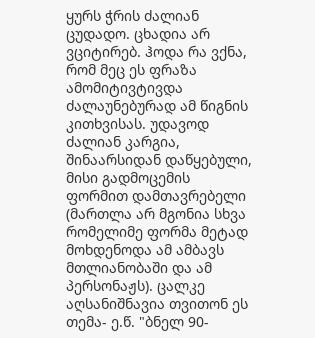ყურს ჭრის ძალიან ცუდადო. ცხადია არ ვციტირებ. ჰოდა რა ვქნა, რომ მეც ეს ფრაზა ამომიტივტივდა ძალაუნებურად ამ წიგნის კითხვისას. უდავოდ ძალიან კარგია, შინაარსიდან დაწყებული, მისი გადმოცემის ფორმით დამთავრებელი (მართლა არ მგონია სხვა რომელიმე ფორმა მეტად მოხდენოდა ამ ამბავს მთლიანობაში და ამ პერსონაჟს). ცალკე აღსანიშნავია თვითონ ეს თემა- ე.წ. "ბნელ 90-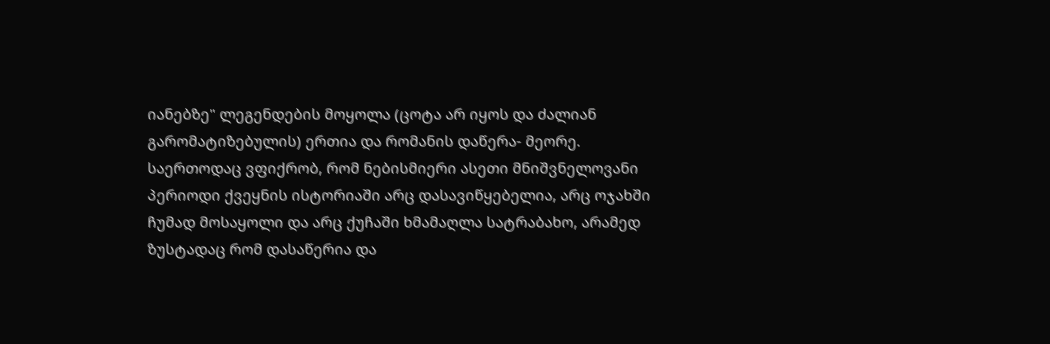იანებზე" ლეგენდების მოყოლა (ცოტა არ იყოს და ძალიან გარომატიზებულის) ერთია და რომანის დაწერა- მეორე. საერთოდაც ვფიქრობ, რომ ნებისმიერი ასეთი მნიშვნელოვანი პერიოდი ქვეყნის ისტორიაში არც დასავიწყებელია, არც ოჯახში ჩუმად მოსაყოლი და არც ქუჩაში ხმამაღლა სატრაბახო, არამედ ზუსტადაც რომ დასაწერია და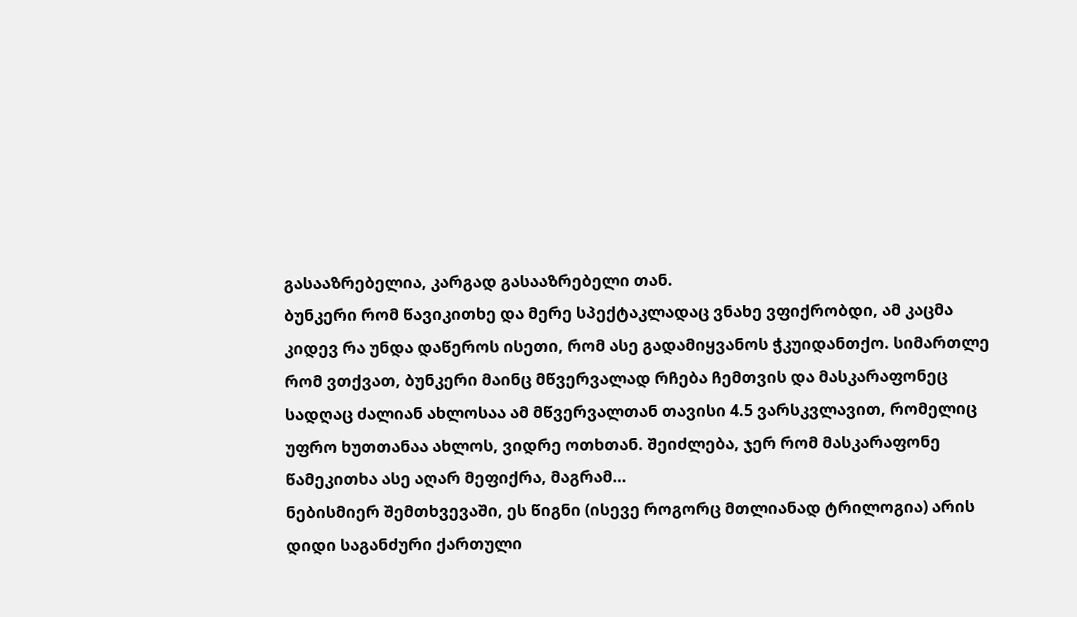გასააზრებელია, კარგად გასააზრებელი თან.
ბუნკერი რომ წავიკითხე და მერე სპექტაკლადაც ვნახე ვფიქრობდი, ამ კაცმა კიდევ რა უნდა დაწეროს ისეთი, რომ ასე გადამიყვანოს ჭკუიდანთქო. სიმართლე რომ ვთქვათ, ბუნკერი მაინც მწვერვალად რჩება ჩემთვის და მასკარაფონეც სადღაც ძალიან ახლოსაა ამ მწვერვალთან თავისი 4.5 ვარსკვლავით, რომელიც უფრო ხუთთანაა ახლოს, ვიდრე ოთხთან. შეიძლება, ჯერ რომ მასკარაფონე წამეკითხა ასე აღარ მეფიქრა, მაგრამ…
ნებისმიერ შემთხვევაში, ეს წიგნი (ისევე როგორც მთლიანად ტრილოგია) არის დიდი საგანძური ქართული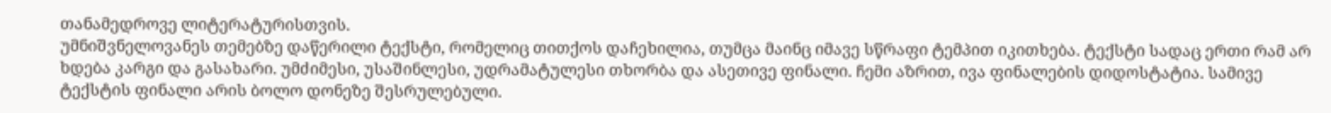თანამედროვე ლიტერატურისთვის.
უმნიშვნელოვანეს თემებზე დაწერილი ტექსტი, რომელიც თითქოს დაჩეხილია, თუმცა მაინც იმავე სწრაფი ტემპით იკითხება. ტექსტი სადაც ერთი რამ არ ხდება კარგი და გასახარი. უმძიმესი, უსაშინლესი, უდრამატულესი თხორბა და ასეთივე ფინალი. ჩემი აზრით, ივა ფინალების დიდოსტატია. სამივე ტექსტის ფინალი არის ბოლო დონეზე შესრულებული.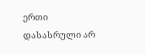ერთი დასასრული არ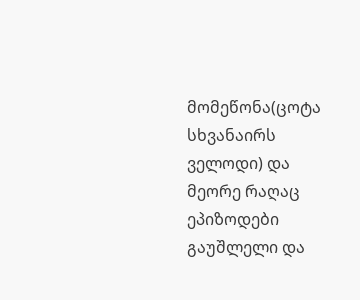მომეწონა(ცოტა სხვანაირს ველოდი) და მეორე რაღაც ეპიზოდები გაუშლელი და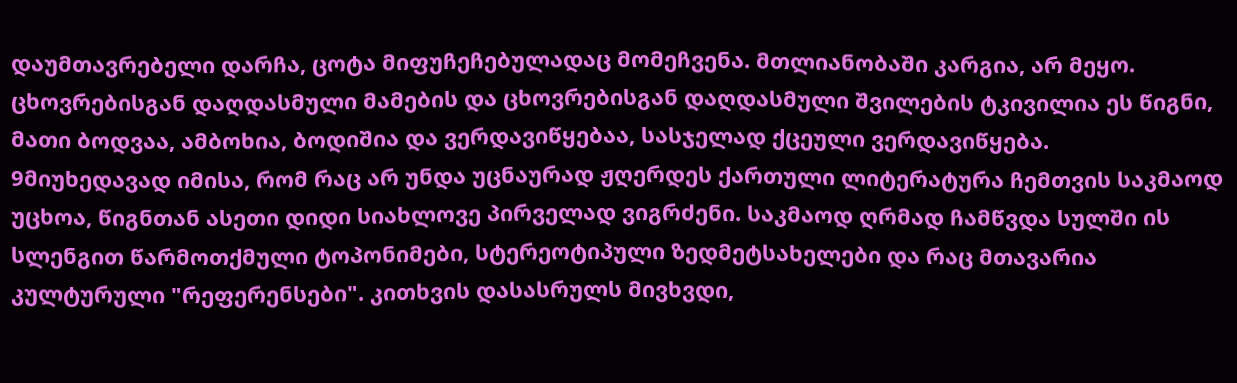დაუმთავრებელი დარჩა, ცოტა მიფუჩეჩებულადაც მომეჩვენა. მთლიანობაში კარგია, არ მეყო.
ცხოვრებისგან დაღდასმული მამების და ცხოვრებისგან დაღდასმული შვილების ტკივილია ეს წიგნი, მათი ბოდვაა, ამბოხია, ბოდიშია და ვერდავიწყებაა, სასჯელად ქცეული ვერდავიწყება.
9მიუხედავად იმისა, რომ რაც არ უნდა უცნაურად ჟღერდეს ქართული ლიტერატურა ჩემთვის საკმაოდ უცხოა, წიგნთან ასეთი დიდი სიახლოვე პირველად ვიგრძენი. საკმაოდ ღრმად ჩამწვდა სულში ის სლენგით წარმოთქმული ტოპონიმები, სტერეოტიპული ზედმეტსახელები და რაც მთავარია კულტურული "რეფერენსები". კითხვის დასასრულს მივხვდი,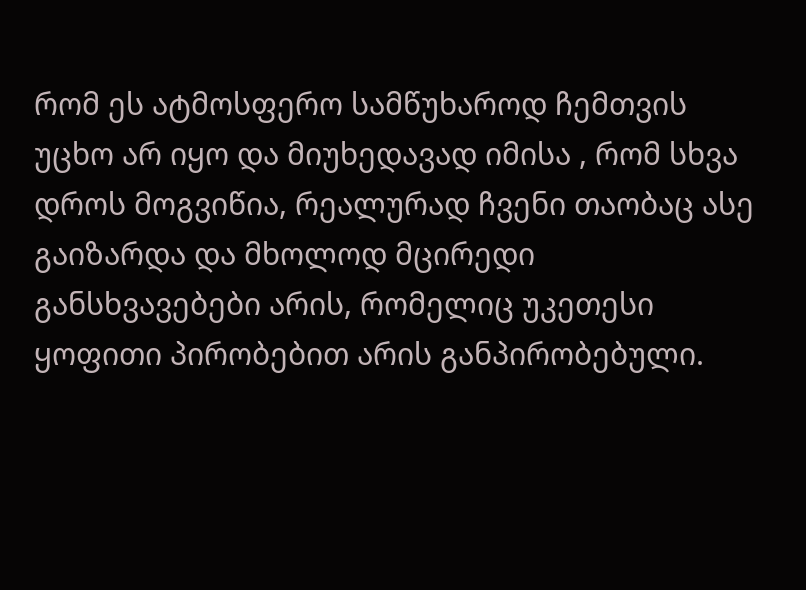რომ ეს ატმოსფერო სამწუხაროდ ჩემთვის უცხო არ იყო და მიუხედავად იმისა , რომ სხვა დროს მოგვიწია, რეალურად ჩვენი თაობაც ასე გაიზარდა და მხოლოდ მცირედი განსხვავებები არის, რომელიც უკეთესი ყოფითი პირობებით არის განპირობებული.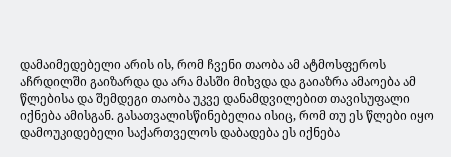დამაიმედებელი არის ის, რომ ჩვენი თაობა ამ ატმოსფეროს აჩრდილში გაიზარდა და არა მასში მიხვდა და გაიაზრა ამაოება ამ წლებისა და შემდეგი თაობა უკვე დანამდვილებით თავისუფალი იქნება ამისგან. გასათვალისწინებელია ისიც, რომ თუ ეს წლები იყო დამოუკიდებელი საქართველოს დაბადება ეს იქნება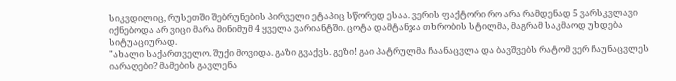სიკვდილიც, რუსეთში შებრუნების პირველი ეტაპიც სწორედ ესაა. ვერის ფაქტორი რო არა რამდენად 5 ვარსკვლავი იქნებოდა არ ვიცი მარა მინიმუმ 4 ყველა ვარიანტში. ცოტა დამტანჯა თხრობის სტილმა, მაგრამ საკმაოდ უხდება სიტუაციურად.
"ახალი საქართველო. შუქი მოვიდა. გაზი გვაქვს. გეზი! გაი პატრულმა ჩაანაცვლა და ბავშვებს რატომ ვერ ჩაუნაცვლეს იარაღები? მამების გავლენა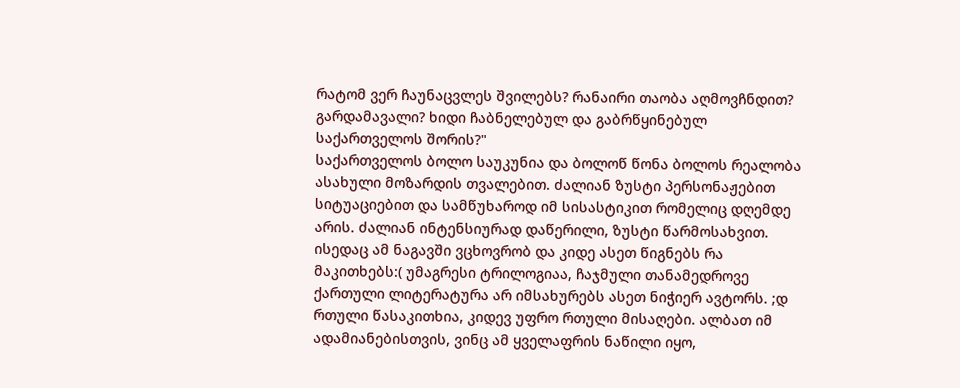რატომ ვერ ჩაუნაცვლეს შვილებს? რანაირი თაობა აღმოვჩნდით? გარდამავალი? ხიდი ჩაბნელებულ და გაბრწყინებულ საქართველოს შორის?"
საქართველოს ბოლო საუკუნია და ბოლოწ წონა ბოლოს რეალობა ასახული მოზარდის თვალებით. ძალიან ზუსტი პერსონაჟებით სიტუაციებით და სამწუხაროდ იმ სისასტიკით რომელიც დღემდე არის. ძალიან ინტენსიურად დაწერილი, ზუსტი წარმოსახვით.
ისედაც ამ ნაგავში ვცხოვრობ და კიდე ასეთ წიგნებს რა მაკითხებს:( უმაგრესი ტრილოგიაა, ჩაჯმული თანამედროვე ქართული ლიტერატურა არ იმსახურებს ასეთ ნიჭიერ ავტორს. ;დ
რთული წასაკითხია, კიდევ უფრო რთული მისაღები. ალბათ იმ ადამიანებისთვის, ვინც ამ ყველაფრის ნაწილი იყო,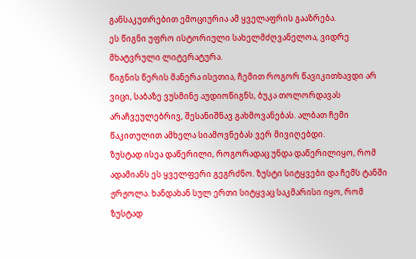განსაკუთრებით ემოციურია ამ ყველაფრის გააზრება.
ეს წიგნი უფრო ისტორიული სახელმძღვანელოა, ვიდრე მხატვრული ლიტერატურა.
წიგნის წერის მანერა ისეთია, ჩემით როგორ წავიკითხავდი არ ვიცი, საბაზე ვუსმინე აუდიოწიგნს, ბუკა თოლორდავას არაჩვეულებრივ, შესანიშნავ გახმოვანებას. ალბათ ჩემი წაკითულით ამხელა სიამოვნებას ვერ მივიღებდი.
ზუსტად ისეა დაწერილი, როგორადაც უნდა დაწერილიყო, რომ ადამიანს ეს ყველფერი გეგრძნო. ზუსტი სიტყვები და ჩემს ტანში ჟრჟოლა. ხანდახან სულ ერთი სიტყვაც საკმარისი იყო, რომ ზუსტად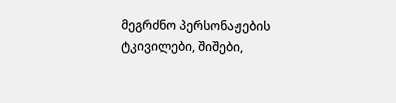მეგრძნო პერსონაჟების ტკივილები, შიშები,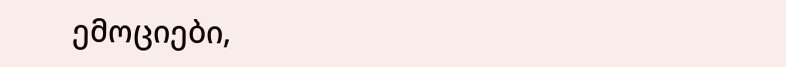ემოციები,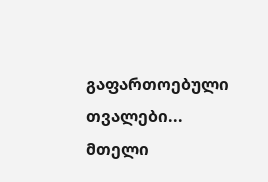გაფართოებული თვალები... მთელი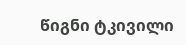წიგნი ტკივილი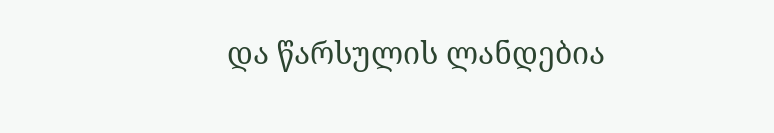და წარსულის ლანდებია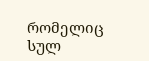რომელიც სულ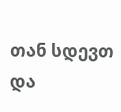თან სდევთ და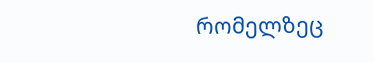რომელზეც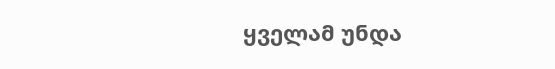ყველამ უნდა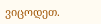ვიცოდეთ.